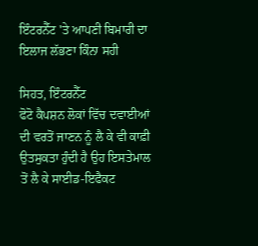ਇੰਟਰਨੈੱਟ 'ਤੇ ਆਪਣੀ ਬਿਮਾਰੀ ਦਾ ਇਲਾਜ ਲੱਭਣਾ ਕਿੰਨਾ ਸਹੀ

ਸਿਹਤ, ਇੰਟਰਨੈੱਟ
ਫੋਟੋ ਕੈਪਸ਼ਨ ਲੋਕਾਂ ਵਿੱਚ ਦਵਾਈਆਂ ਦੀ ਵਰਤੋਂ ਜਾਣਨ ਨੂੰ ਲੈ ਕੇ ਵੀ ਕਾਫ਼ੀ ਉਤਸੁਕਤਾ ਹੁੰਦੀ ਹੈ ਉਹ ਇਸਤੇਮਾਲ ਤੋਂ ਲੈ ਕੇ ਸਾਈਡ-ਇਫੈਕਟ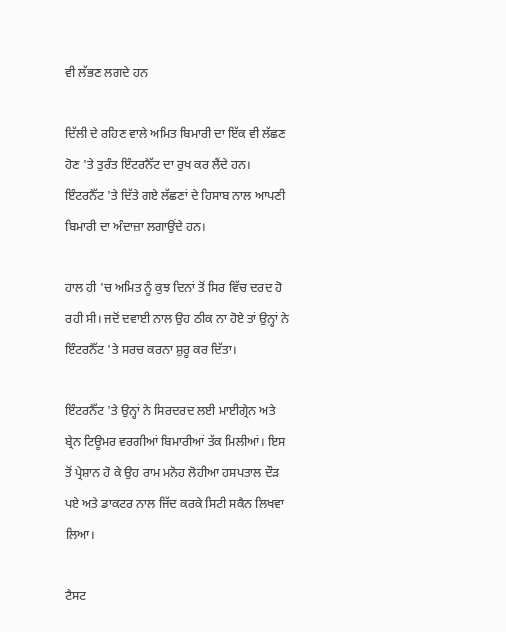ਵੀ ਲੱਭਣ ਲਗਦੇ ਹਨ

ਦਿੱਲੀ ਦੇ ਰਹਿਣ ਵਾਲੇ ਅਮਿਤ ਬਿਮਾਰੀ ਦਾ ਇੱਕ ਵੀ ਲੱਛਣ ਹੋਣ 'ਤੇ ਤੁਰੰਤ ਇੰਟਰਨੈੱਟ ਦਾ ਰੁਖ ਕਰ ਲੈਂਦੇ ਹਨ। ਇੰਟਰਨੈੱਟ 'ਤੇ ਦਿੱਤੇ ਗਏ ਲੱਛਣਾਂ ਦੇ ਹਿਸਾਬ ਨਾਲ ਆਪਣੀ ਬਿਮਾਰੀ ਦਾ ਅੰਦਾਜ਼ਾ ਲਗਾਉਂਦੇ ਹਨ।

ਹਾਲ ਹੀ 'ਚ ਅਮਿਤ ਨੂੰ ਕੁਝ ਦਿਨਾਂ ਤੋਂ ਸਿਰ ਵਿੱਚ ਦਰਦ ਹੋ ਰਹੀ ਸੀ। ਜਦੋਂ ਦਵਾਈ ਨਾਲ ਉਹ ਠੀਕ ਨਾ ਹੋਏ ਤਾਂ ਉਨ੍ਹਾਂ ਨੇ ਇੰਟਰਨੈੱਟ 'ਤੇ ਸਰਚ ਕਰਨਾ ਸ਼ੁਰੂ ਕਰ ਦਿੱਤਾ।

ਇੰਟਰਨੈੱਟ 'ਤੇ ਉਨ੍ਹਾਂ ਨੇ ਸਿਰਦਰਦ ਲਈ ਮਾਈਗ੍ਰੇਨ ਅਤੇ ਬ੍ਰੇਨ ਟਿਊਮਰ ਵਰਗੀਆਂ ਬਿਮਾਰੀਆਂ ਤੱਕ ਮਿਲੀਆਂ। ਇਸ ਤੋਂ ਪ੍ਰੇਸ਼ਾਨ ਹੋ ਕੇ ਉਹ ਰਾਮ ਮਨੋਹ ਲੋਹੀਆ ਹਸਪਤਾਲ ਦੌੜ ਪਏ ਅਤੇ ਡਾਕਟਰ ਨਾਲ ਜਿੱਦ ਕਰਕੇ ਸਿਟੀ ਸਕੈਨ ਲਿਖਵਾ ਲਿਆ।

ਟੈਸਟ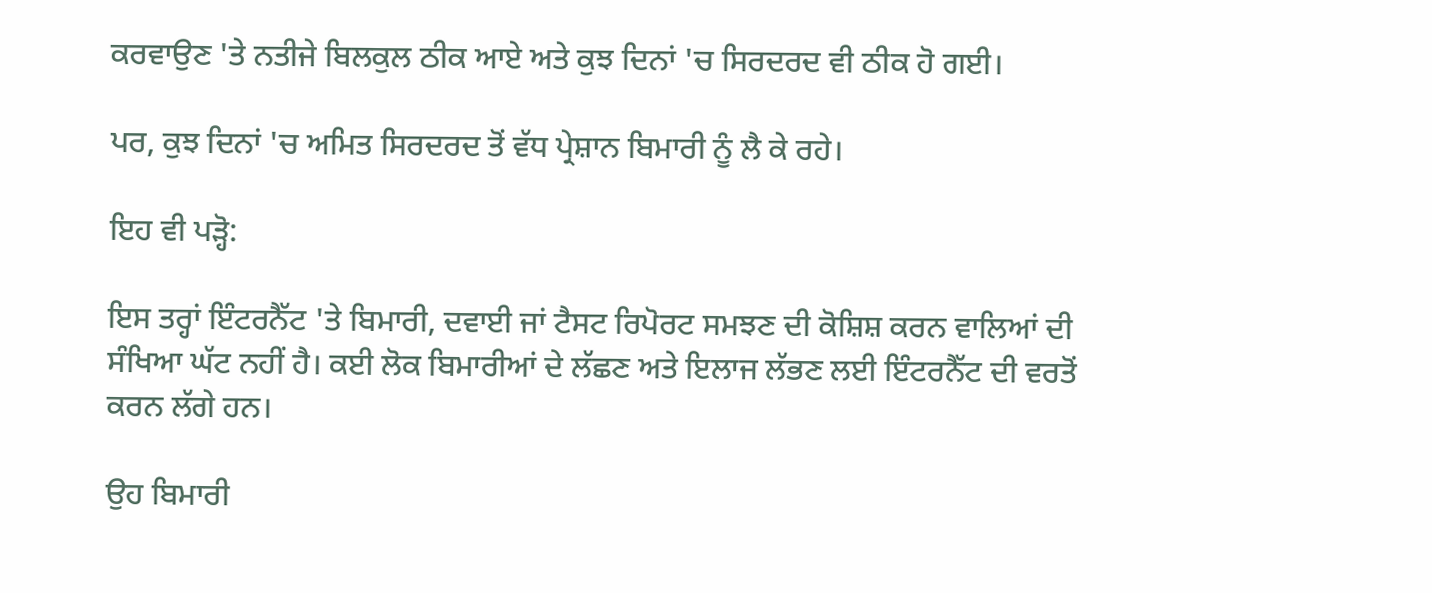ਕਰਵਾਉਣ 'ਤੇ ਨਤੀਜੇ ਬਿਲਕੁਲ ਠੀਕ ਆਏ ਅਤੇ ਕੁਝ ਦਿਨਾਂ 'ਚ ਸਿਰਦਰਦ ਵੀ ਠੀਕ ਹੋ ਗਈ।

ਪਰ, ਕੁਝ ਦਿਨਾਂ 'ਚ ਅਮਿਤ ਸਿਰਦਰਦ ਤੋਂ ਵੱਧ ਪ੍ਰੇਸ਼ਾਨ ਬਿਮਾਰੀ ਨੂੰ ਲੈ ਕੇ ਰਹੇ।

ਇਹ ਵੀ ਪੜ੍ਹੋ:

ਇਸ ਤਰ੍ਹਾਂ ਇੰਟਰਨੈੱਟ 'ਤੇ ਬਿਮਾਰੀ, ਦਵਾਈ ਜਾਂ ਟੈਸਟ ਰਿਪੋਰਟ ਸਮਝਣ ਦੀ ਕੋਸ਼ਿਸ਼ ਕਰਨ ਵਾਲਿਆਂ ਦੀ ਸੰਖਿਆ ਘੱਟ ਨਹੀਂ ਹੈ। ਕਈ ਲੋਕ ਬਿਮਾਰੀਆਂ ਦੇ ਲੱਛਣ ਅਤੇ ਇਲਾਜ ਲੱਭਣ ਲਈ ਇੰਟਰਨੈੱਟ ਦੀ ਵਰਤੋਂ ਕਰਨ ਲੱਗੇ ਹਨ।

ਉਹ ਬਿਮਾਰੀ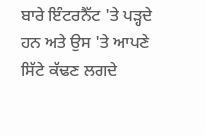ਬਾਰੇ ਇੰਟਰਨੈੱਟ 'ਤੇ ਪੜ੍ਹਦੇ ਹਨ ਅਤੇ ਉਸ 'ਤੇ ਆਪਣੇ ਸਿੱਟੇ ਕੱਢਣ ਲਗਦੇ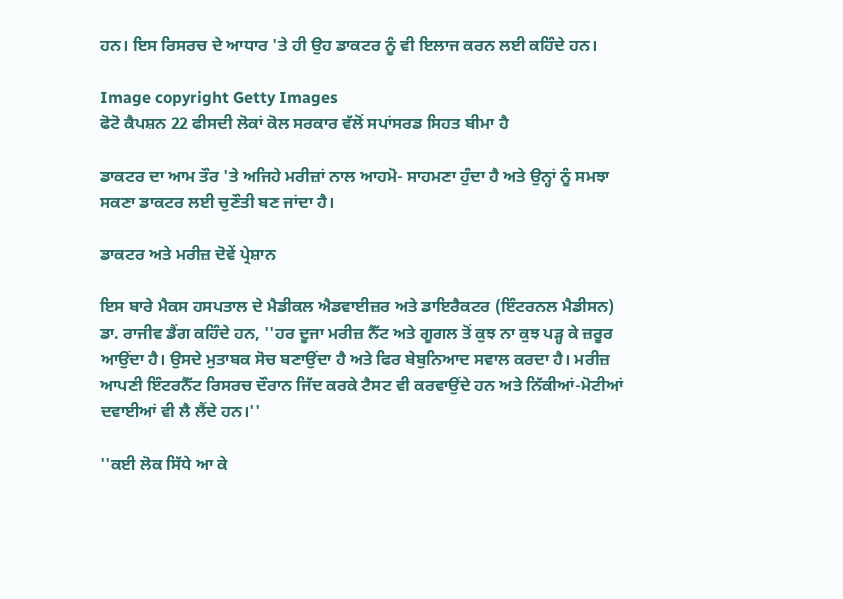ਹਨ। ਇਸ ਰਿਸਰਚ ਦੇ ਆਧਾਰ 'ਤੇ ਹੀ ਉਹ ਡਾਕਟਰ ਨੂੰ ਵੀ ਇਲਾਜ ਕਰਨ ਲਈ ਕਹਿੰਦੇ ਹਨ।

Image copyright Getty Images
ਫੋਟੋ ਕੈਪਸ਼ਨ 22 ਫੀਸਦੀ ਲੋਕਾਂ ਕੋਲ ਸਰਕਾਰ ਵੱਲੋਂ ਸਪਾਂਸਰਡ ਸਿਹਤ ਬੀਮਾ ਹੈ

ਡਾਕਟਰ ਦਾ ਆਮ ਤੌਰ 'ਤੇ ਅਜਿਹੇ ਮਰੀਜ਼ਾਂ ਨਾਲ ਆਹਮੋ- ਸਾਹਮਣਾ ਹੁੰਦਾ ਹੈ ਅਤੇ ਉਨ੍ਹਾਂ ਨੂੰ ਸਮਝਾ ਸਕਣਾ ਡਾਕਟਰ ਲਈ ਚੁਣੌਤੀ ਬਣ ਜਾਂਦਾ ਹੈ।

ਡਾਕਟਰ ਅਤੇ ਮਰੀਜ਼ ਦੋਵੇਂ ਪ੍ਰੇਸ਼ਾਨ

ਇਸ ਬਾਰੇ ਮੈਕਸ ਹਸਪਤਾਲ ਦੇ ਮੈਡੀਕਲ ਐਡਵਾਈਜ਼ਰ ਅਤੇ ਡਾਇਰੈਕਟਰ (ਇੰਟਰਨਲ ਮੈਡੀਸਨ) ਡਾ. ਰਾਜੀਵ ਡੈਂਗ ਕਹਿੰਦੇ ਹਨ, ''ਹਰ ਦੂਜਾ ਮਰੀਜ਼ ਨੈੱਟ ਅਤੇ ਗੂਗਲ ਤੋਂ ਕੁਝ ਨਾ ਕੁਝ ਪੜ੍ਹ ਕੇ ਜ਼ਰੂਰ ਆਉਂਦਾ ਹੈ। ਉਸਦੇ ਮੁਤਾਬਕ ਸੋਚ ਬਣਾਉਂਦਾ ਹੈ ਅਤੇ ਫਿਰ ਬੇਬੁਨਿਆਦ ਸਵਾਲ ਕਰਦਾ ਹੈ। ਮਰੀਜ਼ ਆਪਣੀ ਇੰਟਰਨੈੱਟ ਰਿਸਰਚ ਦੌਰਾਨ ਜਿੱਦ ਕਰਕੇ ਟੈਸਟ ਵੀ ਕਰਵਾਉਂਦੇ ਹਨ ਅਤੇ ਨਿੱਕੀਆਂ-ਮੋਟੀਆਂ ਦਵਾਈਆਂ ਵੀ ਲੈ ਲੈਂਦੇ ਹਨ।''

''ਕਈ ਲੋਕ ਸਿੱਧੇ ਆ ਕੇ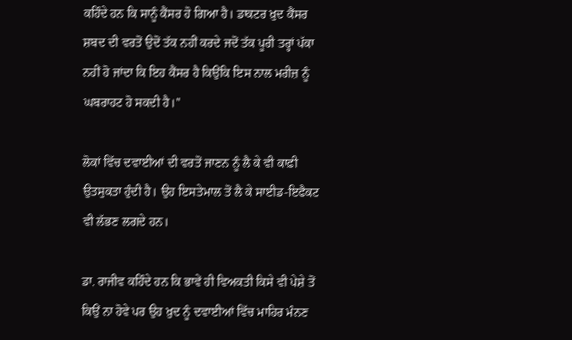ਕਹਿੰਦੇ ਹਨ ਕਿ ਸਾਨੂੰ ਕੈਂਸਰ ਹੋ ਗਿਆ ਹੈ। ਡਾਕਟਰ ਖ਼ੁਦ ਕੈਂਸਰ ਸ਼ਬਦ ਦੀ ਵਰਤੋਂ ਉਦੋਂ ਤੱਕ ਨਹੀਂ ਕਰਦੇ ਜਦੋਂ ਤੱਕ ਪੂਰੀ ਤਰ੍ਹਾਂ ਪੱਕਾ ਨਹੀਂ ਹੋ ਜਾਂਦਾ ਕਿ ਇਹ ਕੈਂਸਰ ਹੈ ਕਿਉਂਕਿ ਇਸ ਨਾਲ ਮਰੀਜ਼ ਨੂੰ ਘਬਰਾਹਟ ਹੋ ਸਕਦੀ ਹੈ।''

ਲੋਕਾਂ ਵਿੱਚ ਦਵਾਈਆਂ ਦੀ ਵਰਤੋਂ ਜਾਣਨ ਨੂੰ ਲੈ ਕੇ ਵੀ ਕਾਫ਼ੀ ਉਤਸੁਕਤਾ ਹੁੰਦੀ ਹੈ। ਉਹ ਇਸਤੇਮਾਲ ਤੋਂ ਲੈ ਕੇ ਸਾਈਡ-ਇਫੈਕਟ ਵੀ ਲੱਭਣ ਲਗਦੇ ਹਨ।

ਡਾ. ਰਾਜੀਵ ਕਹਿੰਦੇ ਹਨ ਕਿ ਭਾਵੇਂ ਹੀ ਵਿਅਕਤੀ ਕਿਸੇ ਵੀ ਪੇਸ਼ੇ ਤੋਂ ਕਿਉਂ ਨਾ ਹੋਵੇ ਪਰ ਉਹ ਖ਼ੁਦ ਨੂੰ ਦਵਾਈਆਂ ਵਿੱਚ ਮਾਹਿਰ ਮੰਨਣ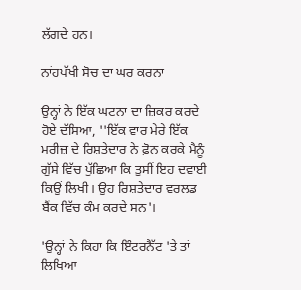ਲੱਗਦੇ ਹਨ।

ਨਾਂਹਪੱਖੀ ਸੋਚ ਦਾ ਘਰ ਕਰਨਾ

ਉਨ੍ਹਾਂ ਨੇ ਇੱਕ ਘਟਨਾ ਦਾ ਜ਼ਿਕਰ ਕਰਦੇ ਹੋਏ ਦੱਸਿਆ, ''ਇੱਕ ਵਾਰ ਮੇਰੇ ਇੱਕ ਮਰੀਜ਼ ਦੇ ਰਿਸ਼ਤੇਦਾਰ ਨੇ ਫ਼ੋਨ ਕਰਕੇ ਮੈਨੂੰ ਗੁੱਸੇ ਵਿੱਚ ਪੁੱਛਿਆ ਕਿ ਤੁਸੀਂ ਇਹ ਦਵਾਈ ਕਿਉਂ ਲਿਖੀ। ਉਹ ਰਿਸ਼ਤੇਦਾਰ ਵਰਲਡ ਬੈਂਕ ਵਿੱਚ ਕੰਮ ਕਰਦੇ ਸਨ'।

'ਉਨ੍ਹਾਂ ਨੇ ਕਿਹਾ ਕਿ ਇੰਟਰਨੈੱਟ 'ਤੇ ਤਾਂ ਲਿਖਿਆ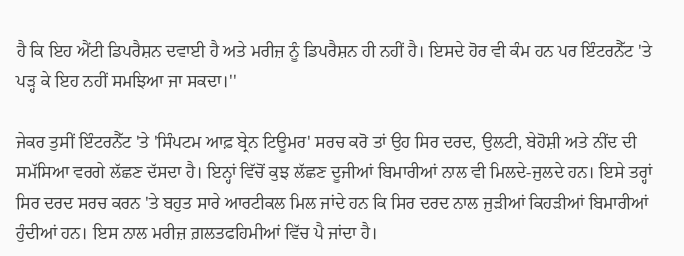ਹੈ ਕਿ ਇਹ ਐਂਟੀ ਡਿਪਰੈਸ਼ਨ ਦਵਾਈ ਹੈ ਅਤੇ ਮਰੀਜ਼ ਨੂੰ ਡਿਪਰੈਸ਼ਨ ਹੀ ਨਹੀਂ ਹੈ। ਇਸਦੇ ਹੋਰ ਵੀ ਕੰਮ ਹਨ ਪਰ ਇੰਟਰਨੈੱਟ 'ਤੇ ਪੜ੍ਹ ਕੇ ਇਹ ਨਹੀਂ ਸਮਝਿਆ ਜਾ ਸਕਦਾ।''

ਜੇਕਰ ਤੁਸੀਂ ਇੰਟਰਨੈੱਟ 'ਤੇ 'ਸਿੰਪਟਮ ਆਫ਼ ਬ੍ਰੇਨ ਟਿਊਮਰ' ਸਰਚ ਕਰੋ ਤਾਂ ਉਹ ਸਿਰ ਦਰਦ, ਉਲਟੀ, ਬੇਹੋਸ਼ੀ ਅਤੇ ਨੀਂਦ ਦੀ ਸਮੱਸਿਆ ਵਰਗੇ ਲੱਛਣ ਦੱਸਦਾ ਹੈ। ਇਨ੍ਹਾਂ ਵਿੱਚੋਂ ਕੁਝ ਲੱਛਣ ਦੂਜੀਆਂ ਬਿਮਾਰੀਆਂ ਨਾਲ ਵੀ ਮਿਲਦੇ-ਜੁਲਦੇ ਹਨ। ਇਸੇ ਤਰ੍ਹਾਂ ਸਿਰ ਦਰਦ ਸਰਚ ਕਰਨ 'ਤੇ ਬਹੁਤ ਸਾਰੇ ਆਰਟੀਕਲ ਮਿਲ ਜਾਂਦੇ ਹਨ ਕਿ ਸਿਰ ਦਰਦ ਨਾਲ ਜੁੜੀਆਂ ਕਿਹੜੀਆਂ ਬਿਮਾਰੀਆਂ ਹੁੰਦੀਆਂ ਹਨ। ਇਸ ਨਾਲ ਮਰੀਜ਼ ਗ਼ਲਤਫਹਿਮੀਆਂ ਵਿੱਚ ਪੈ ਜਾਂਦਾ ਹੈ।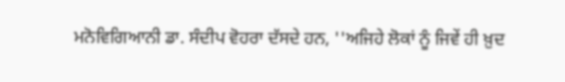ਮਨੋਵਿਗਿਆਨੀ ਡਾ. ਸੰਦੀਪ ਵੋਹਰਾ ਦੱਸਦੇ ਹਨ, ''ਅਜਿਹੇ ਲੋਕਾਂ ਨੂੰ ਜਿਵੇਂ ਹੀ ਖ਼ੁਦ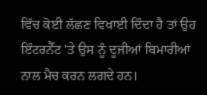ਵਿੱਚ ਕੋਈ ਲੱਛਣ ਵਿਖਾਈ ਦਿੰਦਾ ਹੈ ਤਾਂ ਉਹ ਇੰਟਰਨੈੱਟ 'ਤੇ ਉਸ ਨੂੰ ਦੂਜੀਆਂ ਬਿਮਾਰੀਆਂ ਨਾਲ ਮੈਚ ਕਰਨ ਲਗਦੇ ਹਨ।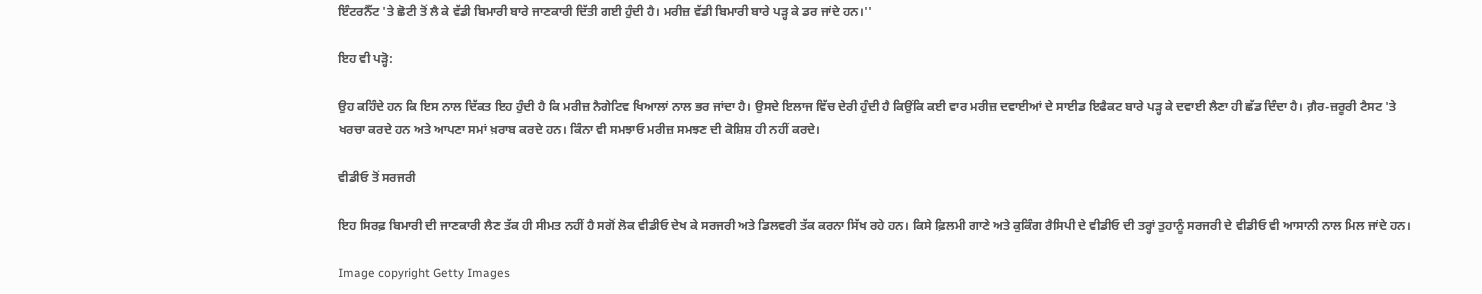ਇੰਟਰਨੈੱਟ 'ਤੇ ਛੋਟੀ ਤੋਂ ਲੈ ਕੇ ਵੱਡੀ ਬਿਮਾਰੀ ਬਾਰੇ ਜਾਣਕਾਰੀ ਦਿੱਤੀ ਗਈ ਹੁੰਦੀ ਹੈ। ਮਰੀਜ਼ ਵੱਡੀ ਬਿਮਾਰੀ ਬਾਰੇ ਪੜ੍ਹ ਕੇ ਡਰ ਜਾਂਦੇ ਹਨ।''

ਇਹ ਵੀ ਪੜ੍ਹੋ:

ਉਹ ਕਹਿੰਦੇ ਹਨ ਕਿ ਇਸ ਨਾਲ ਦਿੱਕਤ ਇਹ ਹੁੰਦੀ ਹੈ ਕਿ ਮਰੀਜ਼ ਨੈਗੇਟਿਵ ਖਿਆਲਾਂ ਨਾਲ ਭਰ ਜਾਂਦਾ ਹੈ। ਉਸਦੇ ਇਲਾਜ ਵਿੱਚ ਦੇਰੀ ਹੁੰਦੀ ਹੈ ਕਿਉਂਕਿ ਕਈ ਵਾਰ ਮਰੀਜ਼ ਦਵਾਈਆਂ ਦੇ ਸਾਈਡ ਇਫੈਕਟ ਬਾਰੇ ਪੜ੍ਹ ਕੇ ਦਵਾਈ ਲੈਣਾ ਹੀ ਛੱਡ ਦਿੰਦਾ ਹੈ। ਗ਼ੈਰ-ਜ਼ਰੂਰੀ ਟੈਸਟ 'ਤੇ ਖਰਚਾ ਕਰਦੇ ਹਨ ਅਤੇ ਆਪਣਾ ਸਮਾਂ ਖ਼ਰਾਬ ਕਰਦੇ ਹਨ। ਕਿੰਨਾ ਵੀ ਸਮਝਾਓ ਮਰੀਜ਼ ਸਮਝਣ ਦੀ ਕੋਸ਼ਿਸ਼ ਹੀ ਨਹੀਂ ਕਰਦੇ।

ਵੀਡੀਓ ਤੋਂ ਸਰਜਰੀ

ਇਹ ਸਿਰਫ਼ ਬਿਮਾਰੀ ਦੀ ਜਾਣਕਾਰੀ ਲੈਣ ਤੱਕ ਹੀ ਸੀਮਤ ਨਹੀਂ ਹੈ ਸਗੋਂ ਲੋਕ ਵੀਡੀਓ ਦੇਖ ਕੇ ਸਰਜਰੀ ਅਤੇ ਡਿਲਵਰੀ ਤੱਕ ਕਰਨਾ ਸਿੱਖ ਰਹੇ ਹਨ। ਕਿਸੇ ਫ਼ਿਲਮੀ ਗਾਣੇ ਅਤੇ ਕੁਕਿੰਗ ਰੈਸਿਪੀ ਦੇ ਵੀਡੀਓ ਦੀ ਤਰ੍ਹਾਂ ਤੁਹਾਨੂੰ ਸਰਜਰੀ ਦੇ ਵੀਡੀਓ ਵੀ ਆਸਾਨੀ ਨਾਲ ਮਿਲ ਜਾਂਦੇ ਹਨ।

Image copyright Getty Images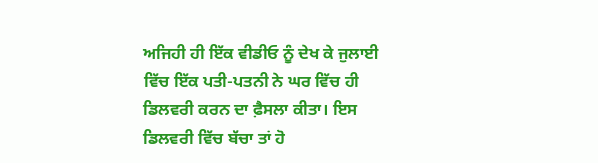ਅਜਿਹੀ ਹੀ ਇੱਕ ਵੀਡੀਓ ਨੂੰ ਦੇਖ ਕੇ ਜੁਲਾਈ ਵਿੱਚ ਇੱਕ ਪਤੀ-ਪਤਨੀ ਨੇ ਘਰ ਵਿੱਚ ਹੀ ਡਿਲਵਰੀ ਕਰਨ ਦਾ ਫ਼ੈਸਲਾ ਕੀਤਾ। ਇਸ ਡਿਲਵਰੀ ਵਿੱਚ ਬੱਚਾ ਤਾਂ ਹੋ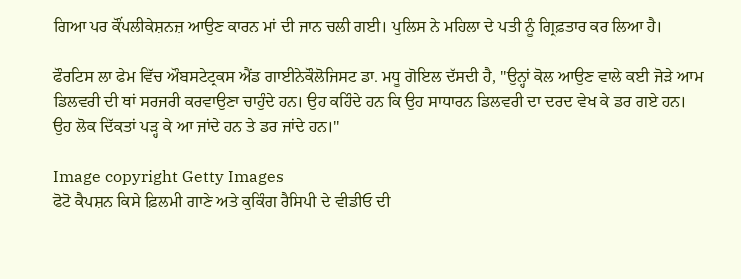ਗਿਆ ਪਰ ਕੌਂਪਲੀਕੇਸ਼ਨਜ਼ ਆਉਣ ਕਾਰਨ ਮਾਂ ਦੀ ਜਾਨ ਚਲੀ ਗਈ। ਪੁਲਿਸ ਨੇ ਮਹਿਲਾ ਦੇ ਪਤੀ ਨੂੰ ਗ੍ਰਿਫ਼ਤਾਰ ਕਰ ਲਿਆ ਹੈ।

ਫੌਰਟਿਸ ਲਾ ਫੇਮ ਵਿੱਚ ਔਬਸਟੇਟ੍ਰਕਸ ਐਂਡ ਗਾਈਨੇਕੌਲੋਜਿਸਟ ਡਾ. ਮਧੂ ਗੋਇਲ ਦੱਸਦੀ ਹੈ, ''ਉਨ੍ਹਾਂ ਕੋਲ ਆਉਣ ਵਾਲੇ ਕਈ ਜੋੜੇ ਆਮ ਡਿਲਵਰੀ ਦੀ ਥਾਂ ਸਰਜਰੀ ਕਰਵਾਉਣਾ ਚਾਹੁੰਦੇ ਹਨ। ਉਹ ਕਹਿੰਦੇ ਹਨ ਕਿ ਉਹ ਸਾਧਾਰਨ ਡਿਲਵਰੀ ਦਾ ਦਰਦ ਵੇਖ ਕੇ ਡਰ ਗਏ ਹਨ। ਉਹ ਲੋਕ ਦਿੱਕਤਾਂ ਪੜ੍ਹ ਕੇ ਆ ਜਾਂਦੇ ਹਨ ਤੇ ਡਰ ਜਾਂਦੇ ਹਨ।''

Image copyright Getty Images
ਫੋਟੋ ਕੈਪਸ਼ਨ ਕਿਸੇ ਫ਼ਿਲਮੀ ਗਾਣੇ ਅਤੇ ਕੁਕਿੰਗ ਰੈਸਿਪੀ ਦੇ ਵੀਡੀਓ ਦੀ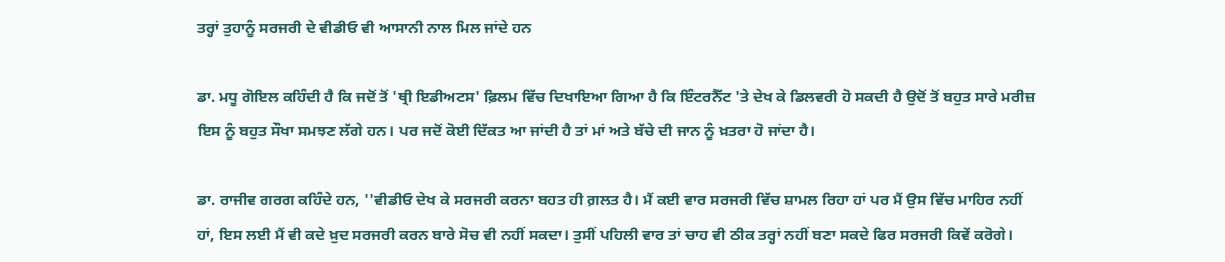ਤਰ੍ਹਾਂ ਤੁਹਾਨੂੰ ਸਰਜਰੀ ਦੇ ਵੀਡੀਓ ਵੀ ਆਸਾਨੀ ਨਾਲ ਮਿਲ ਜਾਂਦੇ ਹਨ

ਡਾ. ਮਧੂ ਗੋਇਲ ਕਹਿੰਦੀ ਹੈ ਕਿ ਜਦੋਂ ਤੋਂ 'ਥ੍ਰੀ ਇਡੀਅਟਸ' ਫ਼ਿਲਮ ਵਿੱਚ ਦਿਖਾਇਆ ਗਿਆ ਹੈ ਕਿ ਇੰਟਰਨੈੱਟ 'ਤੇ ਦੇਖ ਕੇ ਡਿਲਵਰੀ ਹੋ ਸਕਦੀ ਹੈ ਉਦੋਂ ਤੋਂ ਬਹੁਤ ਸਾਰੇ ਮਰੀਜ਼ ਇਸ ਨੂੰ ਬਹੁਤ ਸੌਖਾ ਸਮਝਣ ਲੱਗੇ ਹਨ। ਪਰ ਜਦੋਂ ਕੋਈ ਦਿੱਕਤ ਆ ਜਾਂਦੀ ਹੈ ਤਾਂ ਮਾਂ ਅਤੇ ਬੱਚੇ ਦੀ ਜਾਨ ਨੂੰ ਖ਼ਤਰਾ ਹੋ ਜਾਂਦਾ ਹੈ।

ਡਾ. ਰਾਜੀਵ ਗਰਗ ਕਹਿੰਦੇ ਹਨ, ''ਵੀਡੀਓ ਦੇਖ ਕੇ ਸਰਜਰੀ ਕਰਨਾ ਬਹਤ ਹੀ ਗ਼ਲਤ ਹੈ। ਮੈਂ ਕਈ ਵਾਰ ਸਰਜਰੀ ਵਿੱਚ ਸ਼ਾਮਲ ਰਿਹਾ ਹਾਂ ਪਰ ਮੈਂ ਉਸ ਵਿੱਚ ਮਾਹਿਰ ਨਹੀਂ ਹਾਂ, ਇਸ ਲਈ ਮੈਂ ਵੀ ਕਦੇ ਖ਼ੁਦ ਸਰਜਰੀ ਕਰਨ ਬਾਰੇ ਸੋਚ ਵੀ ਨਹੀਂ ਸਕਦਾ। ਤੁਸੀਂ ਪਹਿਲੀ ਵਾਰ ਤਾਂ ਚਾਹ ਵੀ ਠੀਕ ਤਰ੍ਹਾਂ ਨਹੀਂ ਬਣਾ ਸਕਦੇ ਫਿਰ ਸਰਜਰੀ ਕਿਵੇਂ ਕਰੋਗੇ।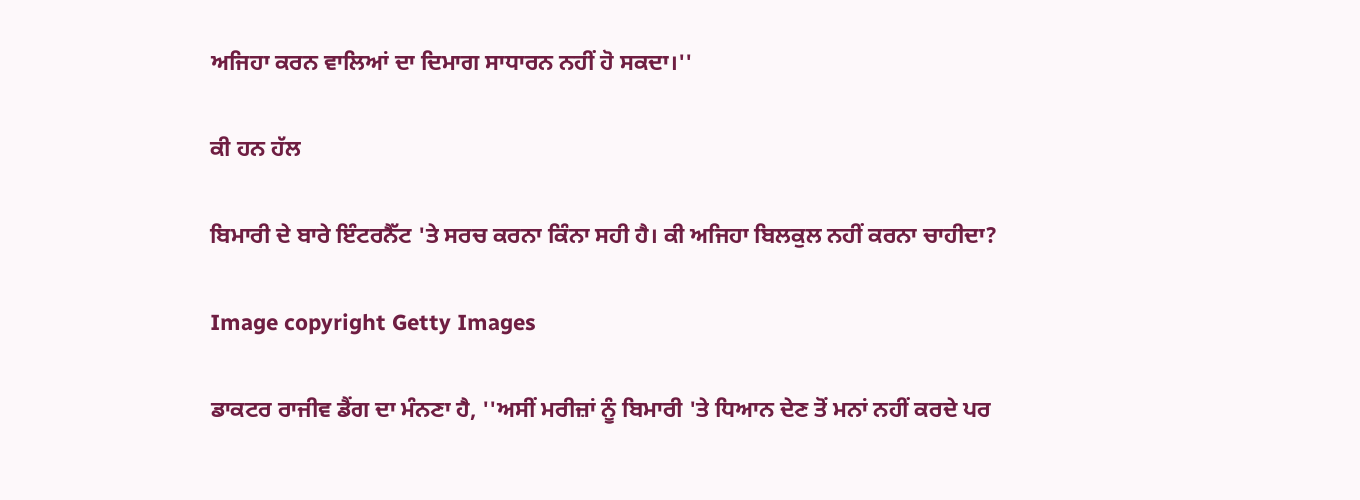ਅਜਿਹਾ ਕਰਨ ਵਾਲਿਆਂ ਦਾ ਦਿਮਾਗ ਸਾਧਾਰਨ ਨਹੀਂ ਹੋ ਸਕਦਾ।''

ਕੀ ਹਨ ਹੱਲ

ਬਿਮਾਰੀ ਦੇ ਬਾਰੇ ਇੰਟਰਨੈੱਟ 'ਤੇ ਸਰਚ ਕਰਨਾ ਕਿੰਨਾ ਸਹੀ ਹੈ। ਕੀ ਅਜਿਹਾ ਬਿਲਕੁਲ ਨਹੀਂ ਕਰਨਾ ਚਾਹੀਦਾ?

Image copyright Getty Images

ਡਾਕਟਰ ਰਾਜੀਵ ਡੈਂਗ ਦਾ ਮੰਨਣਾ ਹੈ, ''ਅਸੀਂ ਮਰੀਜ਼ਾਂ ਨੂੰ ਬਿਮਾਰੀ 'ਤੇ ਧਿਆਨ ਦੇਣ ਤੋਂ ਮਨਾਂ ਨਹੀਂ ਕਰਦੇ ਪਰ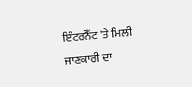ਇੰਟਰਨੈੱਟ 'ਤੇ ਮਿਲੀ ਜਾਣਕਾਰੀ ਦਾ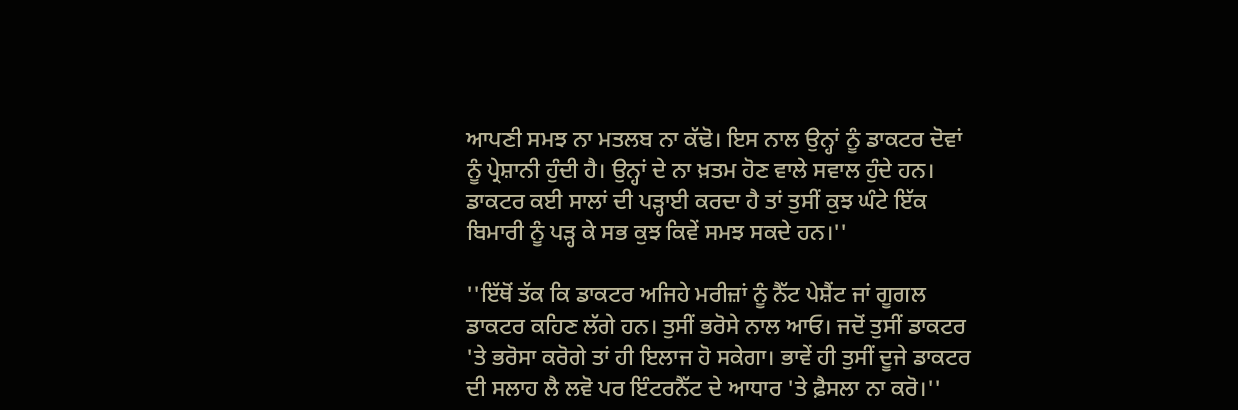ਆਪਣੀ ਸਮਝ ਨਾ ਮਤਲਬ ਨਾ ਕੱਢੋ। ਇਸ ਨਾਲ ਉਨ੍ਹਾਂ ਨੂੰ ਡਾਕਟਰ ਦੋਵਾਂ ਨੂੰ ਪ੍ਰੇਸ਼ਾਨੀ ਹੁੰਦੀ ਹੈ। ਉਨ੍ਹਾਂ ਦੇ ਨਾ ਖ਼ਤਮ ਹੋਣ ਵਾਲੇ ਸਵਾਲ ਹੁੰਦੇ ਹਨ। ਡਾਕਟਰ ਕਈ ਸਾਲਾਂ ਦੀ ਪੜ੍ਹਾਈ ਕਰਦਾ ਹੈ ਤਾਂ ਤੁਸੀਂ ਕੁਝ ਘੰਟੇ ਇੱਕ ਬਿਮਾਰੀ ਨੂੰ ਪੜ੍ਹ ਕੇ ਸਭ ਕੁਝ ਕਿਵੇਂ ਸਮਝ ਸਕਦੇ ਹਨ।''

''ਇੱਥੋਂ ਤੱਕ ਕਿ ਡਾਕਟਰ ਅਜਿਹੇ ਮਰੀਜ਼ਾਂ ਨੂੰ ਨੈੱਟ ਪੇਸ਼ੈਂਟ ਜਾਂ ਗੂਗਲ ਡਾਕਟਰ ਕਹਿਣ ਲੱਗੇ ਹਨ। ਤੁਸੀਂ ਭਰੋਸੇ ਨਾਲ ਆਓ। ਜਦੋਂ ਤੁਸੀਂ ਡਾਕਟਰ 'ਤੇ ਭਰੋਸਾ ਕਰੋਗੇ ਤਾਂ ਹੀ ਇਲਾਜ ਹੋ ਸਕੇਗਾ। ਭਾਵੇਂ ਹੀ ਤੁਸੀਂ ਦੂਜੇ ਡਾਕਟਰ ਦੀ ਸਲਾਹ ਲੈ ਲਵੋ ਪਰ ਇੰਟਰਨੈੱਟ ਦੇ ਆਧਾਰ 'ਤੇ ਫ਼ੈਸਲਾ ਨਾ ਕਰੋ।''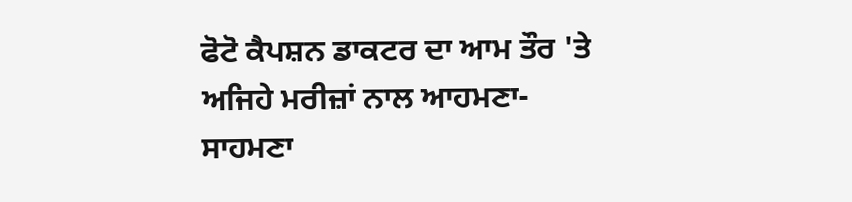ਫੋਟੋ ਕੈਪਸ਼ਨ ਡਾਕਟਰ ਦਾ ਆਮ ਤੌਰ 'ਤੇ ਅਜਿਹੇ ਮਰੀਜ਼ਾਂ ਨਾਲ ਆਹਮਣਾ-ਸਾਹਮਣਾ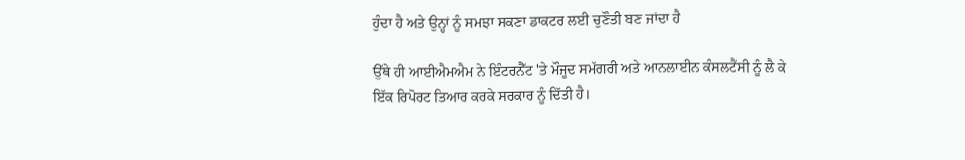ਹੁੰਦਾ ਹੈ ਅਤੇ ਉਨ੍ਹਾਂ ਨੂੰ ਸਮਝਾ ਸਕਣਾ ਡਾਕਟਰ ਲਈ ਚੁਣੌਤੀ ਬਣ ਜਾਂਦਾ ਹੈ

ਉੱਥੇ ਹੀ ਆਈਐਮਐਮ ਨੇ ਇੰਟਰਨੈੱਟ 'ਤੇ ਮੌਜੂਦ ਸਮੱਗਰੀ ਅਤੇ ਆਨਲਾਈਨ ਕੰਸਲਟੈਂਸੀ ਨੂੰ ਲੈ ਕੇ ਇੱਕ ਰਿਪੋਰਟ ਤਿਆਰ ਕਰਕੇ ਸਰਕਾਰ ਨੂੰ ਦਿੱਤੀ ਹੈ।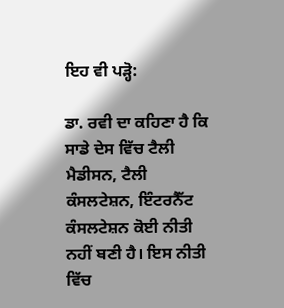ਇਹ ਵੀ ਪੜ੍ਹੋ:

ਡਾ. ਰਵੀ ਦਾ ਕਹਿਣਾ ਹੈ ਕਿ ਸਾਡੇ ਦੇਸ ਵਿੱਚ ਟੈਲੀ ਮੈਡੀਸਨ, ਟੈਲੀ ਕੰਸਲਟੇਸ਼ਨ, ਇੰਟਰਨੈੱਟ ਕੰਸਲਟੇਸ਼ਨ ਕੋਈ ਨੀਤੀ ਨਹੀਂ ਬਣੀ ਹੈ। ਇਸ ਨੀਤੀ ਵਿੱਚ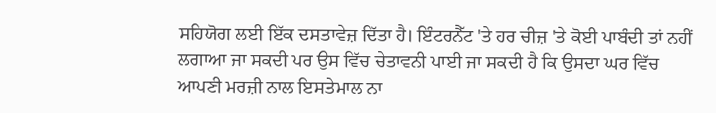ਸਹਿਯੋਗ ਲਈ ਇੱਕ ਦਸਤਾਵੇਜ਼ ਦਿੱਤਾ ਹੈ। ਇੰਟਰਨੈੱਟ 'ਤੇ ਹਰ ਚੀਜ਼ 'ਤੇ ਕੋਈ ਪਾਬੰਦੀ ਤਾਂ ਨਹੀਂ ਲਗਾਆ ਜਾ ਸਕਦੀ ਪਰ ਉਸ ਵਿੱਚ ਚੇਤਾਵਨੀ ਪਾਈ ਜਾ ਸਕਦੀ ਹੈ ਕਿ ਉਸਦਾ ਘਰ ਵਿੱਚ ਆਪਣੀ ਮਰਜ਼ੀ ਨਾਲ ਇਸਤੇਮਾਲ ਨਾ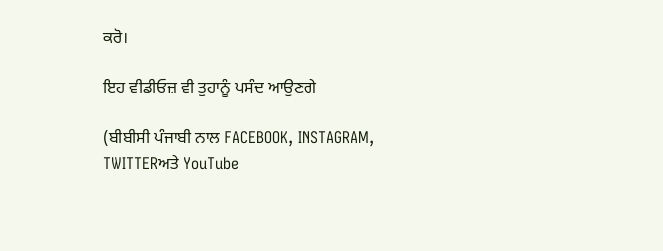ਕਰੋ।

ਇਹ ਵੀਡੀਓਜ਼ ਵੀ ਤੁਹਾਨੂੰ ਪਸੰਦ ਆਉਣਗੇ

(ਬੀਬੀਸੀ ਪੰਜਾਬੀ ਨਾਲ FACEBOOK, INSTAGRAM, TWITTERਅਤੇ YouTube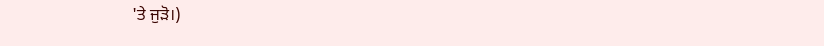'ਤੇ ਜੁੜੋ।)